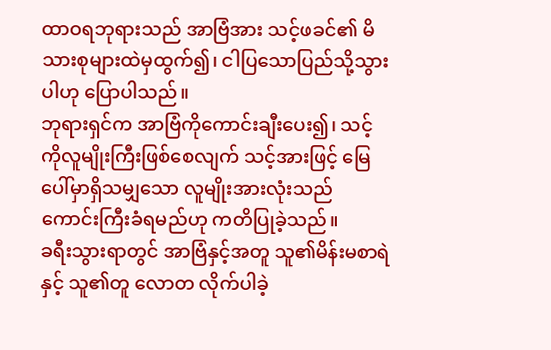ထာဝရဘုရားသည် အာဗြံအား သင့်ဖခင်၏ မိသားစုများထဲမှထွက်၍၊ ငါပြသောပြည်သို့သွားပါဟု ပြောပါသည်။
ဘုရားရှင်က အာဗြံကိုကောင်းချီးပေး၍၊ သင့်ကိုလူမျိုးကြီးဖြစ်စေလျက် သင့်အားဖြင့် မြေပေါ်မှာရှိသမျှသော လူမျိုးအားလုံးသည် ကောင်းကြီးခံရမည်ဟု ကတိပြုခဲ့သည်။
ခရီးသွားရာတွင် အာဗြံနှင့်အတူ သူ၏မိန်းမစာရဲ နှင့် သူ၏တူ လောတ လိုက်ပါခဲ့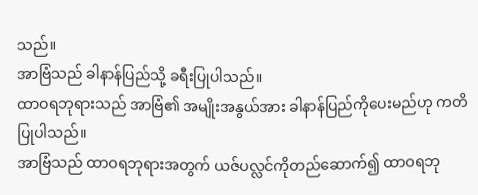သည်။
အာဗြံသည် ခါနာန်ပြည်သို့ ခရီးပြုပါသည်။
ထာဝရဘုရားသည် အာဗြံ၏ အမျိုးအနွယ်အား ခါနာန်ပြည်ကိုပေးမည်ဟု ကတိပြုပါသည်။
အာဗြံသည် ထာဝရဘုရားအတွက် ယဇ်ပလ္လင်ကိုတည်ဆောက်၍ ထာဝရဘု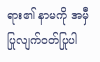ရား၏ နာမကို အမှီပြုလျက်ဝတ်ပြုပါ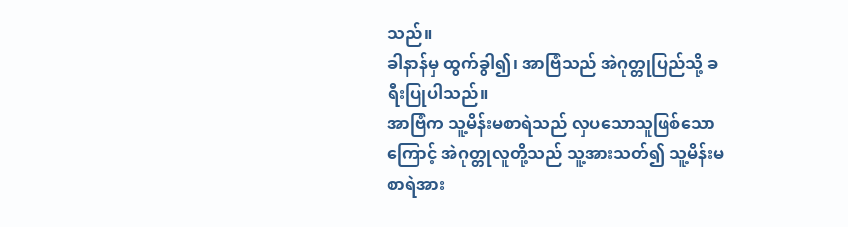သည်။
ခါနာန်မှ ထွက်ခွါ၍၊ အာဗြံသည် အဲဂုတ္တုပြည်သို့ ခရီးပြုပါသည်။
အာဗြံက သူ့မိန်းမစာရဲသည် လှပသောသူဖြစ်သောကြောင့် အဲဂုတ္တုလူတို့သည် သူ့အားသတ်၍ သူ့မိန်းမစာရဲအား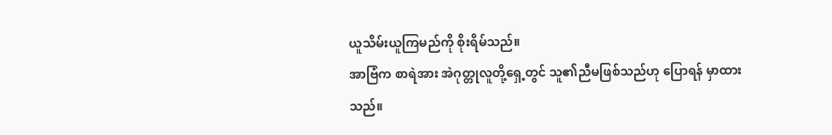ယူသိမ်းယူကြမည်ကို စိုးရိမ်သည်။
အာဗြံက စာရဲအား အဲဂုတ္တုလူတို့ရှေ့တွင် သူ၏ညီမဖြစ်သည်ဟု ပြောရန် မှာထားသည်။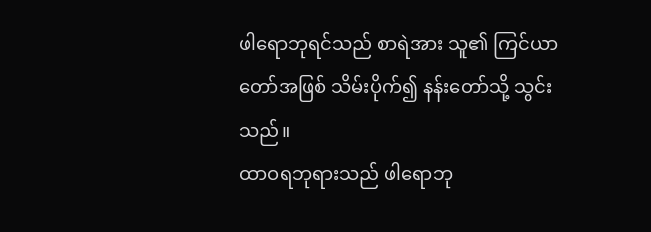ဖါရောဘုရင်သည် စာရဲအား သူ၏ ကြင်ယာတော်အဖြစ် သိမ်းပိုက်၍ နန်းတော်သို့ သွင်းသည်။
ထာဝရဘုရားသည် ဖါရောဘု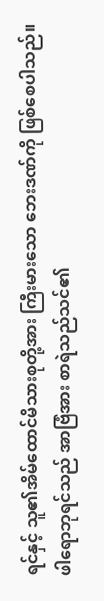ရင်နှင့် သူ၏အိမ်ထောင်မိသားစုတို့အား ကြီးမားသော ဘေးဒဏ်ကို ဖြစ်စေပါသည်။
ဖါရောဘုရင်သည် အာဗြံအား စာရဲသည်သင်၏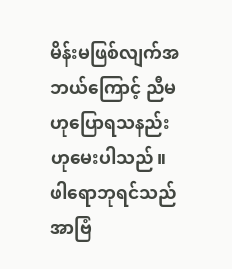မိန်းမဖြစ်လျက်အဘယ်ကြောင့် ညီမဟုပြောရသနည်းဟုမေးပါသည်။
ဖါရောဘုရင်သည် အာဗြံ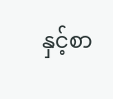နှင့်စာ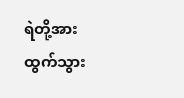ရဲတို့အား ထွက်သွား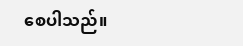စေပါသည်။